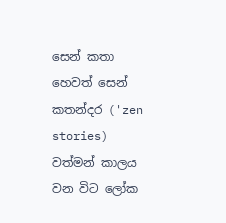සෙන් කතා හෙවත් සෙන් කතන්දර ('zen stories) වත්මන් කාලය වන විට ‍ලෝක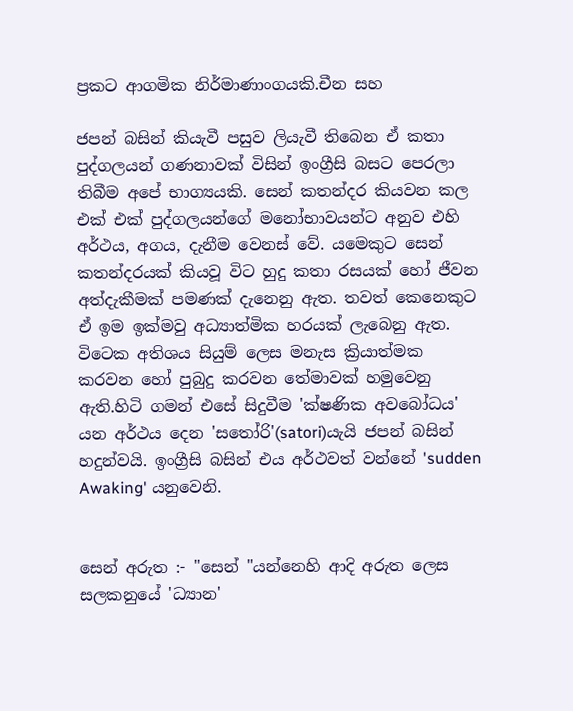ප්‍රකට ආගමික නිර්මාණාංගයකි.චීන සහ

ජපන් බසින් කියැවී පසුව ලියැවී තිබෙන ඒ කතා පුද්ගලයන් ගණනාවක් විසින් ඉංග්‍රීසි බසට පෙරලා තිබීම අ‍‍පේ භාග්‍යයකි. සෙන් කතන්දර කියවන කල එක් එක් පුද්ගලයන්ගේ මනෝභාවයන්ට අනුව එහි අර්ථය, අගය, දැනීම වෙනස් වේ. යමෙකුට සෙන් කතන්දරයක් කියවූ විට හුදු කතා රසයක් හෝ ජීවන අත්දැකීමක් පමණක් දැනෙනු ඇත. තවත් කෙනෙකුට ඒ ඉම ඉක්මවු අධ්‍යාත්මික හරයක් ලැබෙනු ඇත. වි‍ටෙක අතිශය සියුම් ලෙස මනැස ක්‍රියාත්මක කරවන හෝ පුබුදු කරවන තේමාවක් හමුවෙනු ඇති.හිටි ගමන් එසේ සිදුවීම 'ක්ෂණික අවබෝධය' යන අර්ථය දෙන 'ස‍තෝරි'(satori)යැයි ජපන් බසින් හදුන්වයි. ඉංග්‍රීසි බසින් එය අර්ථවත් වන්නේ 'sudden Awaking' යනුවෙනි.


සෙන් අරුත :- "සෙන් "යන්නෙහි ආදි අරුත ලෙස සලකනුයේ 'ධ්‍යාන'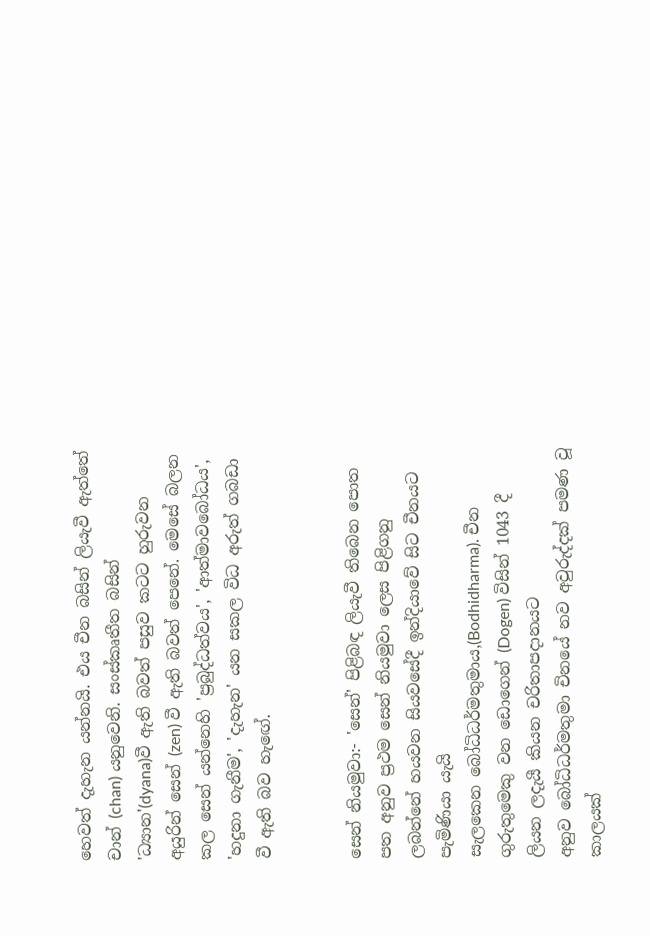හෙවත් දැහැන යන්නයි. එය චීන බසින් ලියැවී ඇත්තේ චාන් (chan) යනුවෙනි. සංස්කෘතීත බසින් 'ධ්‍යාන'(dyana)වී ඇති බවත් පසුව කටට හුරුවන අයුරින් සෙන් (zen) වී ඇති බවත් ‍පෙනේ. මෙසේ බලන කල සෙන් යන්නෙහි 'ප්‍රබුද්ධත්වය', 'ආත්මාවබෝධය', 'හදුනා ගැනීම', 'දැහැන' යන සකල විධ අරුත් ගබඩා වී ඇති බව හැඟේ.


සෙන් නියමුවා:- 'සෙන්' පිළිබඳ ලියැවී තිබෙන පොත පත අනුව ප්‍රථම සෙන් නියමුවා ලෙස පිළිගනු ලබන්නේ හයවන සියවසේදී ඉන්දියාවේ සිට චීනයට පැමිණියා යැයි සැලකෙන ‍බෝධිධර්මතුමාය,(Bodhidharma). චීන ගුරුතුමෙකු වන ඩොගෙන් (Dogen) විසින් 1043 දී ලියන ලදැයී කියන චරිතාපදානයට අනුව ‍බෝධිධර්මතුමා චිනයේ නව අවුරුද්දක් පමණ වූ කාලයක්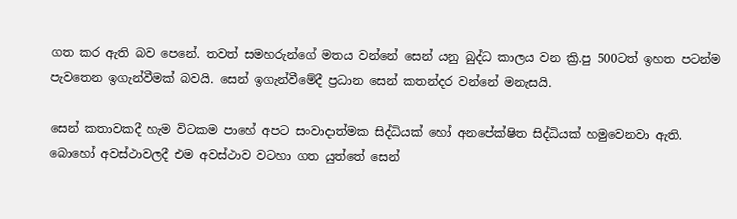ගත කර ඇති බව පෙනේ. තවත් සමහරුන්ගේ මතය වන්නේ සෙන් යනු බුද්ධ කාලය වන ක්‍රි.පු 500ටත් ඉහත පටන්ම පැව‍තෙන ඉගැන්වීමක් බවයි. සෙන් ඉගැන්වීමේදී ප්‍රධාන සෙන් කතන්දර වන්නේ මනැසයි.

සෙන් කතාවකදී හැම විටකම පාහේ අපට සංවාදාත්මක සිද්ධියක් හෝ අනපේක්ෂිත සිද්ධියක් හමුවෙනවා ඇති. බොහෝ අවස්ථාවලදී එම අවස්ථාව වටහා ගත යුත්තේ සෙන්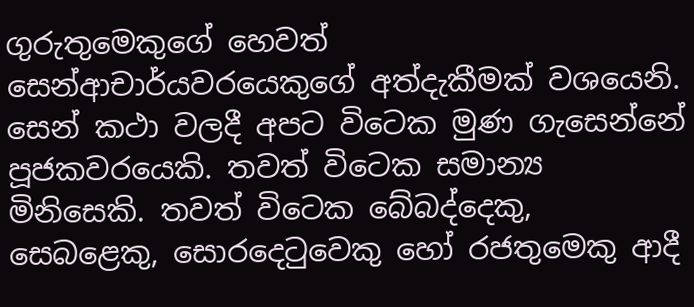ගුරුතුමෙකුගේ හෙවත් සෙන්ආචාර්යවරයෙකුගේ අත්දැකීමක් වශයෙනි. සෙන් කථා වලදී අපට විටෙක මුණ ගැසෙන්නේ පූජකවරයෙකි. තවත් විටෙක සමාන්‍ය මිනිසෙකි. තවත් විටෙක ‍‍‍‍බේබද්දෙකු, සෙබළෙකු, සොරදෙටුවෙකු හෝ රජතුමෙකු ආදී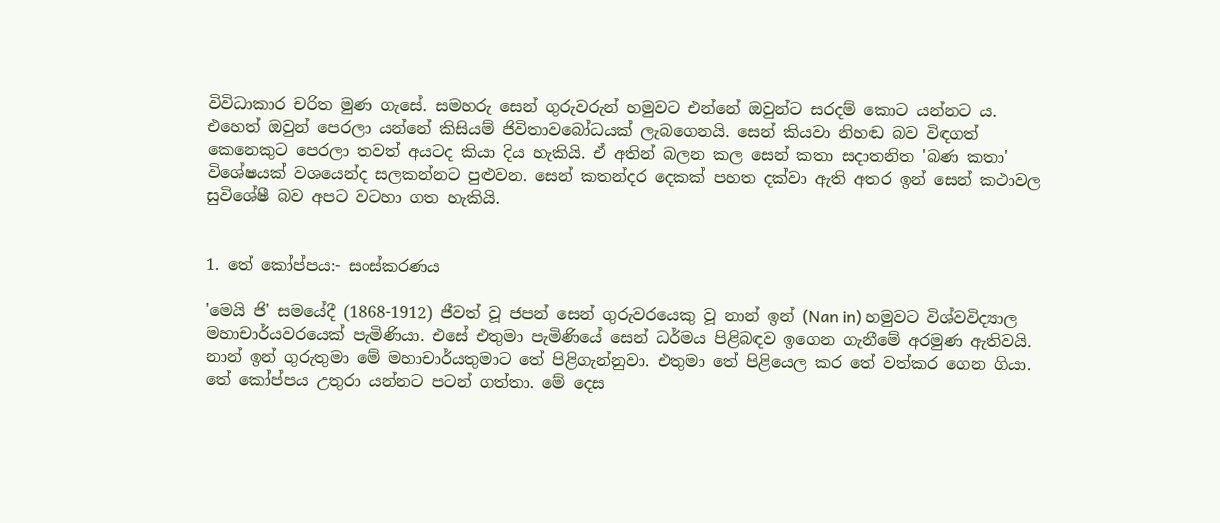විවිධාකාර චරිත මුණ ගැසේ. සමහරු සෙන් ගුරුවරුන් හමුවට එන්නේ ඔවුන්ට සරදම් කොට යන්නට ය. එහෙත් ඔවුන් පෙරලා යන්නේ කිසියම් ජිවිතාවබෝධයක් ලැබගෙනයි. සෙන් කියවා නිහඬ බව විඳගත් කෙනෙකුට පෙරලා තවත් අයටද කියා දිය හැකියි. ඒ අතින් බලන කල සෙන් කතා සදාතනිත 'බණ කතා' විශේෂයක් වශයෙන්ද සලකන්නට පුළුවන. සෙන් කතන්දර දෙකක් පහත දක්වා ඇති අතර ඉන් සෙන් කථාවල සුවි‍ශේෂී බව අපට වටහා ගත හැකියි.


1. තේ කෝප්පය:- සංස්කරණය

'මෙයි ජි' සමයේදී (1868-1912) ජීවත් වූ ජපන් සෙන් ගුරුවරයෙකු වූ නාන් ඉන් (Nan in) හමුවට විශ්වවිද්‍යාල මහාචාර්යවරයෙක් පැමිණියා. එසේ එතුමා පැමිණියේ සෙන් ධර්මය පිළිබඳව ඉගෙන ගැනී‍‍මේ අරමුණ ඇතිවයි. නාන් ඉන් ගුරුතුමා මේ මහාචාර්යතුමාට තේ පිළිගැන්නුවා. එතුමා තේ පිළියෙල කර ‍තේ වත්කර ගෙන ගියා. තේ කෝප්පය උතුරා යන්නට පටන් ගත්තා. මේ දෙස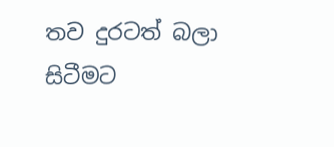තව දුරටත් බලා සිටීමට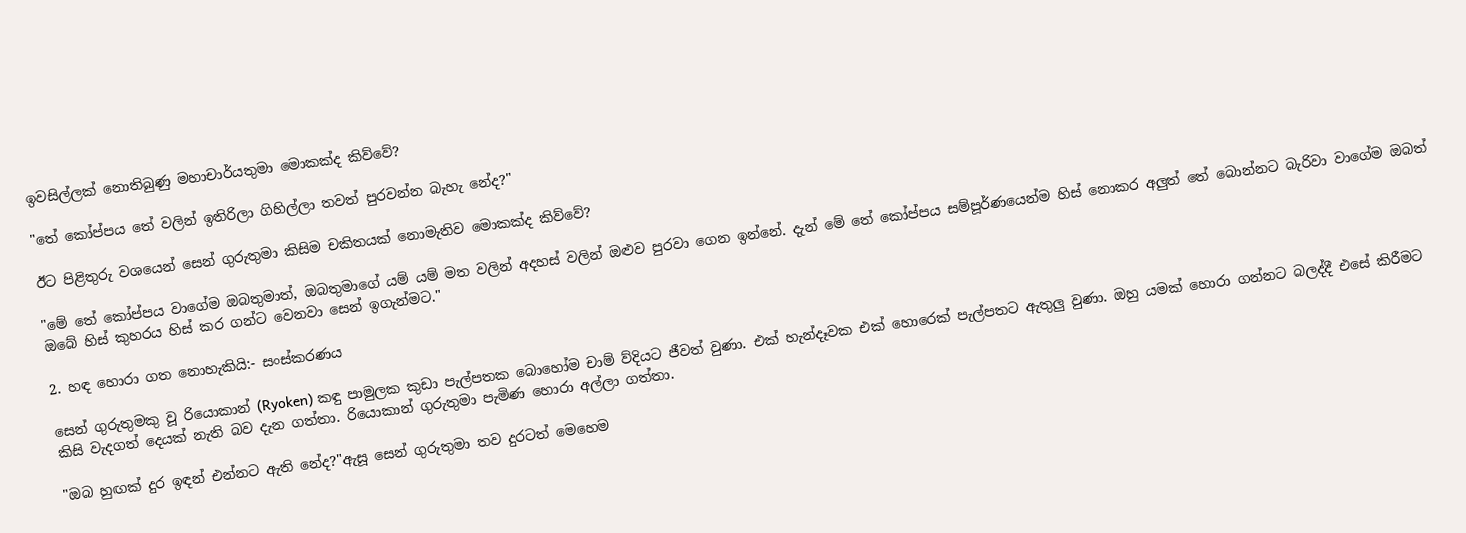ඉවසිල්ලක් නොතිබුණු මහාචාර්යතුමා මොකක්ද කිව්වේ?

"තේ කෝප්පය තේ වලින් ඉතිරිලා ගිහිල්ලා තවත් පුරවන්න බැහැ නේද?"

ඊට පිළිතුරු වශයෙන් සෙන් ගුරුතුමා කිසිම චකිතයක් නොමැතිව මොකක්ද කිව්වේ?

"මේ තේ කෝප්පය වාගේම ඔබතුමාත්‍, ඔබතුමාගේ යම් යම් මත වලින් අදහස් වලින් ඔළුව පුරවා ගෙන ඉන්නේ. දැන් මේ තේ කෝප්පය සම්පූර්ණයෙන්ම හිස් නොකර අලුත් තේ බොන්නට බැරිවා වාගේම ඔබත් ඔබේ හිස් කුහරය හිස් කර ගන්ට වෙනවා සෙන් ඉගැන්මට."

2. හඳ හොරා ගත නොහැකියි:- සංස්කරණය

සෙන් ගුරුතුමකු වූ රියොකාන් (Ryoken) කඳු පාමුලක කුඩා පැල්පතක බොහෝම චාම් ව්දියට ජීවත් වුණා. එක් හැන්දෑවක එක් හොරෙක් පැල්පතට ඇතුලු වුණා. ඔහු යමක් හොරා ගන්නට බලද්දී එසේ කිරීමට කිසි වැදගත් දෙයක් නැති බව දැන ගත්තා. රියොකාන් ගුරුතුමා පැමිණ හොරා අල්ලා ගත්තා.

"ඔබ හුඟක් දුර ඉඳන් එන්නට ඇති නේද?"ඇසූ සෙන් ගුරුතුමා තව දුරටත් මෙහෙම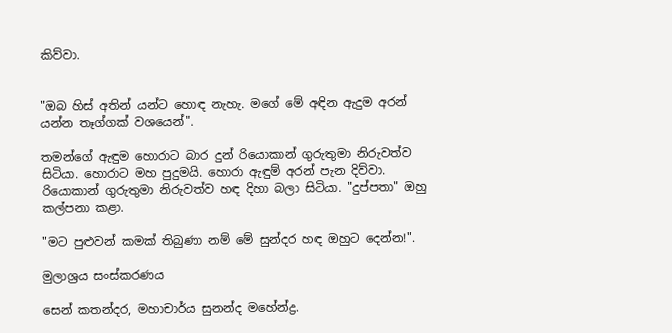කිව්වා.


"ඔබ හිස් අතින් යන්ට හොඳ නැහැ. මගේ මේ අඳින ඇදුම අරන් යන්න තෑග්ගක් වශයෙන්".

තමන්ගේ ඇඳුම හොරාට බාර දුන් රියොකාන් ගුරුතුමා නිරුවත්ව සිටියා. හොරාට මහ පුදුමයි. හොරා ඇඳුම් අරන් පැන දිව්වා. රියොකාන් ගුරුතුමා නිරුවත්ව හඳ දිහා බලා සිටියා. "දුප්පතා" ඔහු කල්පනා කළා.

"මට පුළුවන් කමක් තිබුණා නම් මේ සුන්දර හඳ ඔහුට දෙන්න!".

මුලාශ්‍රය සංස්කරණය

සෙන් කතන්දර, මහාචාර්ය සුනන්ද මහේන්ද්‍ර.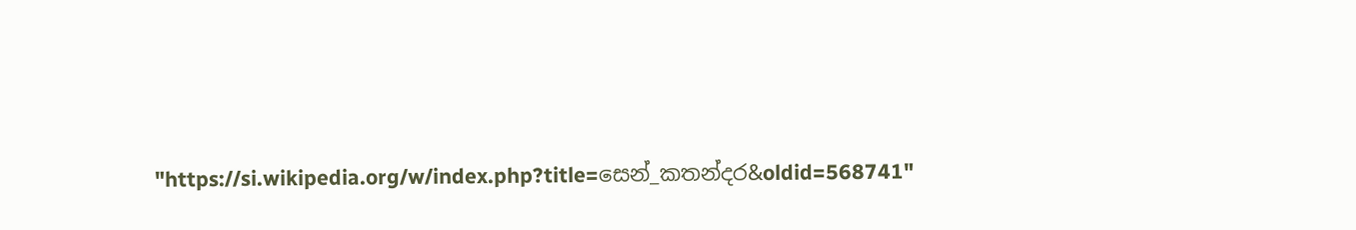"https://si.wikipedia.org/w/index.php?title=සෙන්_කතන්දර&oldid=568741"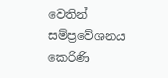වෙතින් සම්ප්‍රවේශනය කෙරිණි